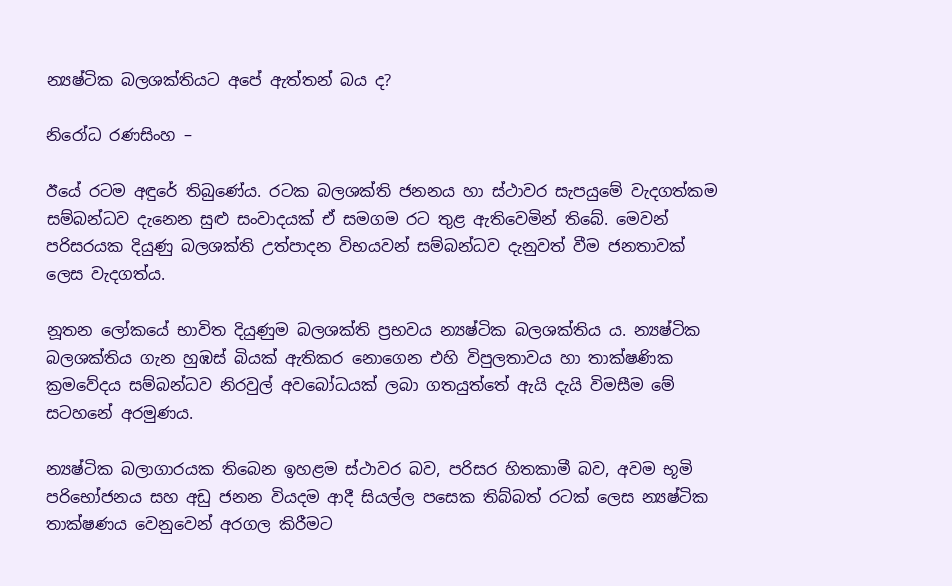න්‍යෂ්ටික බලශක්තියට අපේ ඇත්තන් බය ද?

නිරෝධ රණසිංහ –

ඊයේ රටම අඳුරේ තිබුණේය. රටක බලශක්ති ජනනය හා ස්ථාවර සැපයුමේ වැදගත්කම සම්බන්ධව දැනෙන සුළු සංවාදයක් ඒ සමගම රට තුළ ඇතිවෙමින් තිබේ. මෙවන් පරිසරයක දියුණු බලශක්ති උත්පාදන විභයවන් සම්බන්ධව දැනුවත් වීම ජනතාවක් ලෙස වැදගත්ය.

නූතන ලෝකයේ භාවිත දියුණුම බලශක්ති ප්‍රභවය න්‍යෂ්ටික බලශක්තිය ය. න්‍යෂ්ටික බලශක්තිය ගැන හුඹස් බියක් ඇතිකර නොගෙන එහි විපුලතාවය හා තාක්ෂණික ක්‍රමවේදය සම්බන්ධව නිරවුල් අවබෝධයක් ලබා ගතයුත්තේ ඇයි දැයි විමසීම මේ සටහනේ අරමුණය.

න්‍යෂ්ටික බලාගාරයක තිබෙන ඉහළම ස්ථාවර බව, පරිසර හිතකාමී බව, අවම භූමි පරිභෝජනය සහ අඩු ජනන වියදම ආදී සියල්ල පසෙක තිබ්බත් රටක් ලෙස න්‍යෂ්ටික තාක්ෂණය වෙනුවෙන් අරගල කිරීමට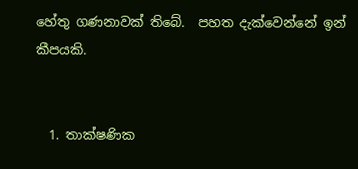හේතු ගණනාවක් තිබේ.  පහත දැක්වෙන්නේ ඉන් කීපයකි.


  1. තාක්ෂණික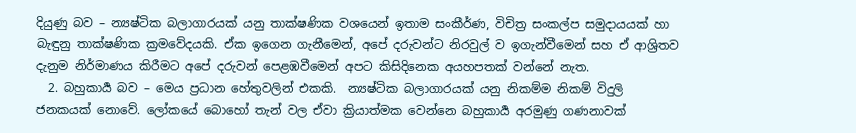දියුණු බව – න්‍යෂ්ටික බලාගාරයක් යනු තාක්ෂණික වශයෙන් ඉතාම සංකීර්ණ, විචිත්‍ර සංකල්ප සමුදායයක් හා බැඳුනු තාක්ෂණික ක්‍රමවේදයකි. ඒක ඉගෙන ගැනීමෙන්, අපේ දරුවන්ට නිරවුල් ව ඉගැන්වීමෙන් සහ ඒ ආශ්‍රිතව දැනුම නිර්මාණය කිරීමට අපේ දරුවන් පෙළඹවීමෙන් අපට කිසිදිනෙක අයහපතක් වන්නේ නැත.
  2. බහුකාර්‍ය බව – මෙය ප්‍රධාන හේතුවලින් එකකි.  න්‍යෂ්ටික බලාගාරයක් යනු නිකම්ම නිකම් විදුලි ජනකයක් නොවේ. ලෝකයේ බොහෝ තැන් වල ඒවා ක්‍රියාත්මක වෙන්නෙ බහුකාර්‍ය අරමුණු ගණනාවක්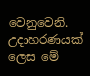වෙනුවෙනි. උදාහරණයක් ලෙස මේ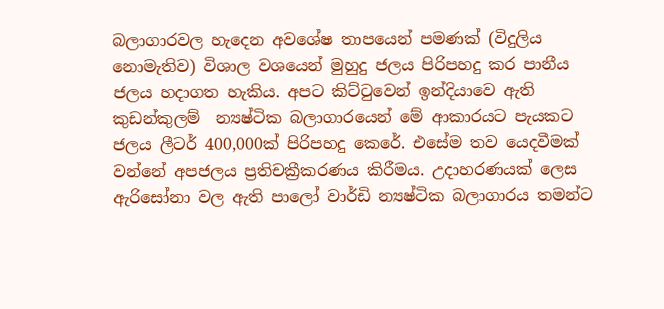බලාගාරවල හැදෙන අවශේෂ තාපයෙන් පමණක් (විදුලිය නොමැතිව) විශාල වශයෙන් මුහුදු ජලය පිරිපහදු කර පානීය ජලය හදාගත හැකිය. අපට කිට්ටුවෙන් ඉන්දියාවෙ ඇති කුඩන්කුලම්  න්‍යෂ්ටික බලාගාරයෙන් මේ ආකාරයට පැයකට ජලය ලීටර් 400,000ක් පිරිපහදු කෙරේ. එසේම තව යෙදවීමක් වන්නේ අපජලය ප්‍රතිචක්‍රීකරණය කිරීමය. උදාහරණයක් ලෙස ඇරිසෝනා වල ඇති පාලෝ වාර්ඩි න්‍යෂ්ටික බලාගාරය තමන්ට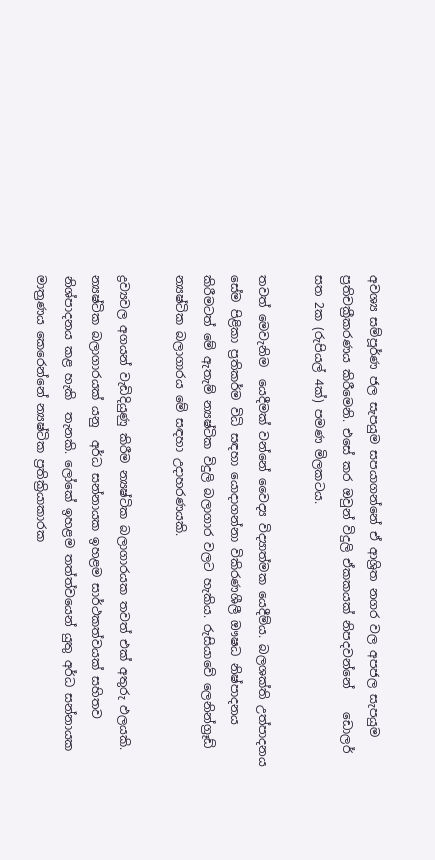අවශ්‍ය සම්පූර්ණ ජල සැපයුම සපයාගන්නේ ඒ ආශ්‍රිත නගර වල අපජල සැපයුම ප්‍රතිචක්‍රීකරණය කිරීමෙනි. එසේ කර ඔවුන් විදුලි ඒකකයක් නිපදවන්නේ    ඩොලර් සත 2ක (රුපියල් 4ක්) පමණ මිලකටය.

තවත් මෙවැනිම  යෙදීමක් වන්නේ වෛද්‍ය විද්‍යාත්මක යෙදීම්ය. බලශක්ති උත්පාදනය සේම පිළිකා ප්‍රතිකර්ම විධි සඳහා යොදාගන්නා විකිරණශීලී ඖෂධ නිෂ්පාදනය කිරීමටත් මේ ඇතැම් න්‍යෂ්ටික විදුලි බලාගාර වලට හැකිය. රුසියාවේ ලෙනින්ග්‍රෑඩ් න්‍යෂ්ටික බලාගාරය මේ සඳහා උදාහරණයකි.

ද්‍රව්‍යවල අගයන් වැඩිදියුණු කිරීම න්‍යෂ්ටික බලාගාරයක තවත් එක් අතුරු ඵලයකි. න්‍යෂ්ටික බලාගාරයක් යනු  අර්ධ සන්නායක ඉහළම සාර්ථකත්වයක් සහිතව නිශ්පාදනය කළ හැකි  තැනකි. ලෝකේ ඉහළම තත්ත්වයෙන් යුතු අර්ධ සන්නායක මාත්‍රණය කෙරෙන්නේ න්‍යෂ්ටික ප්‍රතික්‍රියාකාරක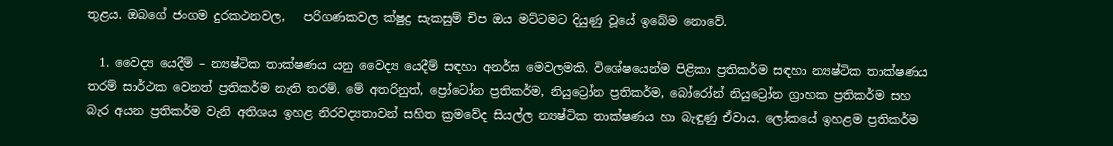තුළය. ඔබගේ ජංගම දුරකථනවල,   පරිගණකවල ක්ෂුද්‍ර සැකසුම් චිප ඔය මට්ටමට දියුණු වූයේ ඉබේම නොවේ.

  1. වෛද්‍ය යෙදීම් – න්‍යෂ්ටික තාක්ෂණය යනු වෛද්‍ය යෙදීම් සඳහා අනර්ඝ මෙවලමකි. විශේෂයෙන්ම පිළිකා ප්‍රතිකර්ම සඳහා න්‍යෂ්ටික තාක්ෂණය තරම් සාර්ථක වෙනත් ප්‍රතිකර්ම නැති තරම්. මේ අතරිනුත්, ප්‍රෝටෝන ප්‍රතිකර්ම, නියුට්‍රෝන ප්‍රතිකර්ම, බෝරෝන් නියුට්‍රෝන ග්‍රාහක ප්‍රතිකර්ම සහ බැර අයන ප්‍රතිකර්ම වැනි අතිශය ඉහළ නිරවද්‍යතාවන් සහිත ක්‍රමවේද සියල්ල න්‍යෂ්ටික තාක්ෂණය හා බැඳුණු ඒවාය. ලෝකයේ ඉහළම ප්‍රතිකර්ම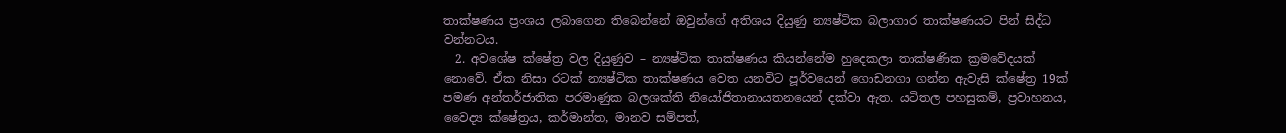තාක්ෂණය ප්‍රංශය ලබාගෙන තිබෙන්නේ ඔවුන්ගේ අතිශය දියුණු න්‍යෂ්ටික බලාගාර තාක්ෂණයට පින් සිද්ධ වන්නටය.
  2. අවශේෂ ක්ෂේත්‍ර වල දියුණුව – න්‍යෂ්ටික තාක්ෂණය කියන්නේම හුදෙකලා තාක්ෂණික ක්‍රමවේදයක් නොවේ. ඒක නිසා රටක් න්‍යෂ්ටික තාක්ෂණය වෙත යනවිට පූර්වයෙන් ගොඩනගා ගන්න ඇවැසි ක්ෂේත්‍ර 19ක් පමණ අන්තර්ජාතික පරමාණුක බලශක්ති නියෝජිතානායතනයෙන් දක්වා ඇත. යටිතල පහසුකම්, ප්‍රවාහනය, වෛද්‍ය ක්ෂේත්‍රය, කර්මාන්ත, මානව සම්පත්,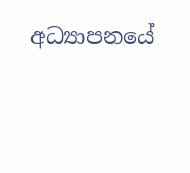අධ්‍යාපනයේ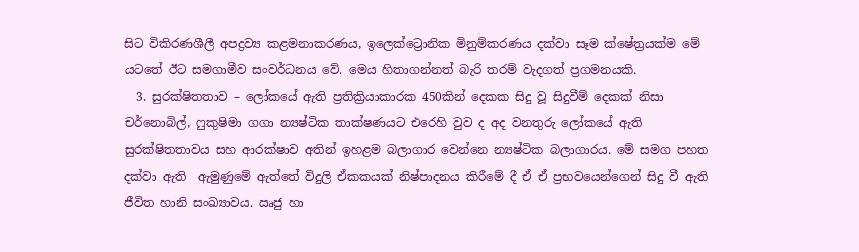සිට විකිරණශීලී අපද්‍රව්‍ය කළමනාකරණය, ඉලෙක්ට්‍රොනික මිනුම්කරණය දක්වා සෑම ක්ෂේත්‍රයක්ම මේ යටතේ ඊට සමගාමීව සංවර්ධනය වේ. මෙය හිතාගන්නත් බැරි තරම් වැදගත් ප්‍රගමනයකි.
  3. සුරක්ෂිතතාව – ලෝකයේ ඇති ප්‍රතික්‍රියාකාරක 450කින් දෙකක සිදු වූ සිදුවීම් දෙකක් නිසා චර්නොබිල්, ෆුකුෂිමා ගගා න්‍යෂ්ටික තාක්ෂණයට එරෙහි වුව ද අද වනතුරු ලෝකයේ ඇති සුරක්ෂිතතාවය සහ ආරක්ෂාව අතින් ඉහළම බලාගාර වෙන්නෙ න්‍යෂ්ටික බලාගාරය. මේ සමග පහත දක්වා ඇති  ඇමුණුමේ ඇත්තේ විදුලි ඒකකයක් නිෂ්පාදනය කිරීමේ දී ඒ ඒ ප්‍රභවයෙන්ගෙන් සිදු වී ඇති ජීවිත හානි සංඛ්‍යාවය. ඍජු හා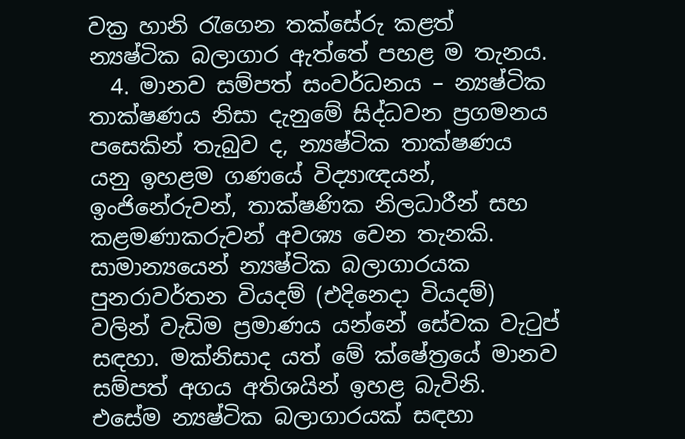වක්‍ර හානි රැගෙන තක්සේරු කළත්  න්‍යෂ්ටික බලාගාර ඇත්තේ පහළ ම තැනය.
  4. මානව සම්පත් සංවර්ධනය – න්‍යෂ්ටික තාක්ෂණය නිසා දැනුමේ සිද්ධවන ප්‍රගමනය පසෙකින් තැබුව ද, න්‍යෂ්ටික තාක්ෂණය යනු ඉහළම ගණයේ විද්‍යාඥයන්, ඉංජිනේරුවන්, තාක්ෂණික නිලධාරීන් සහ කළමණාකරුවන් අවශ්‍ය වෙන තැනකි. සාමාන්‍යයෙන් න්‍යෂ්ටික බලාගාරයක පුනරාවර්තන වියදම් (එදිනෙදා වියදම්) වලින් වැඩිම ප්‍රමාණය යන්නේ සේවක වැටුප් සඳහා. මක්නිසාද යත් මේ ක්ෂේත්‍රයේ මානව සම්පත් අගය අතිශයින් ඉහළ බැවිනි. එසේම න්‍යෂ්ටික බලාගාරයක් සඳහා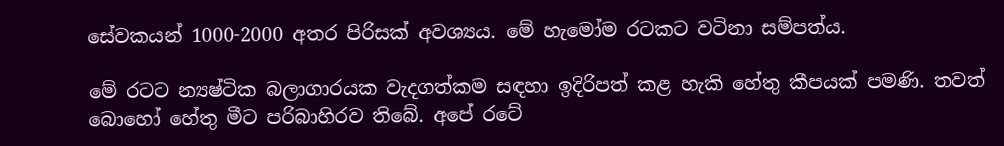සේවකයන් 1000-2000 අතර පිරිසක් අවශ්‍යය. මේ හැමෝම රටකට වටිනා සම්පත්ය.

මේ රටට න්‍යෂ්ටික බලාගාරයක වැදගත්කම සඳහා ඉදිරිපත් කළ හැකි හේතු කීපයක් පමණි. තවත් බොහෝ හේතු මීට පරිබාහිරව තිබේ. අපේ රටේ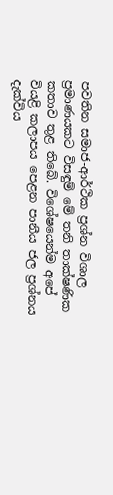පවතින සමාජ-ආර්ථික ප්‍රශ්න විශාල ප්‍රමාණයකට විසඳුම් මේ තනි තාක්ෂණික කතාව තුළ තිබේ. විශේෂයෙන්ම අපේ වියළි කලාපය පෙළන පානීය ජල ප්‍රශ්නය දැක්විය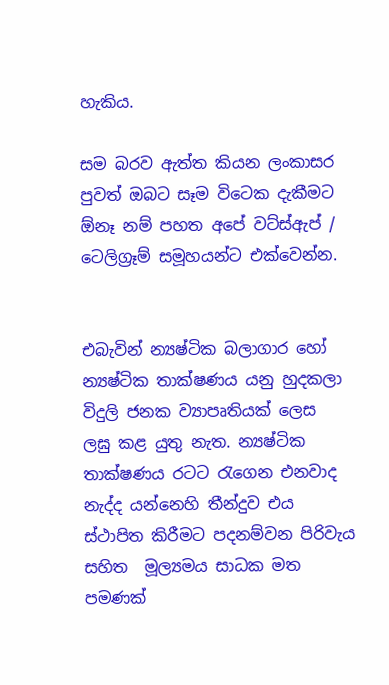හැකිය.

සම බරව ඇත්ත කියන ලංකාසර පුවත් ඔබට සෑම විටෙක දැකීමට ඕනෑ නම් පහත අපේ වට්ස්ඇප් / ටෙලිග්‍රෑම් සමූහයන්ට එක්වෙන්න.


එබැවින් න්‍යෂ්ටික බලාගාර හෝ න්‍යෂ්ටික තාක්ෂණය යනු හුදකලා විදුලි ජනක ව්‍යාපෘතියක් ලෙස   ලඝු කළ යුතු නැත. න්‍යෂ්ටික තාක්ෂණය රටට රැගෙන එනවාද නැද්ද යන්නෙහි තීන්දුව එය ස්ථාපිත කිරීමට පදනම්වන පිරිවැය සහිත  මූල්‍යමය සාධක මත පමණක්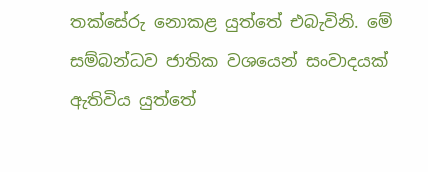තක්සේරු නොකළ යුත්තේ එබැවිනි. මේ සම්බන්ධව ජාතික වශයෙන් සංවාදයක් ඇතිවිය යුත්තේ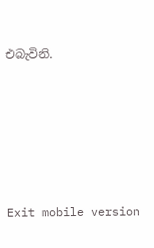එබැවිනි.







Exit mobile version